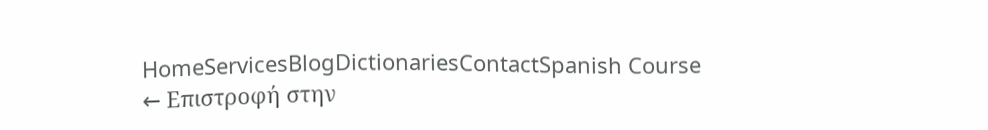HomeServicesBlogDictionariesContactSpanish Course
← Επιστροφή στην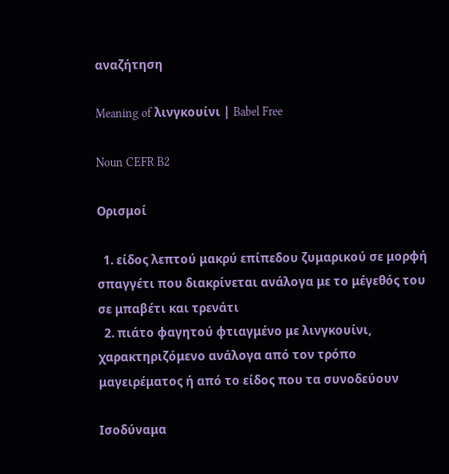αναζήτηση

Meaning of λινγκουίνι | Babel Free

Noun CEFR B2

Ορισμοί

  1. είδος λεπτού μακρύ επίπεδου ζυμαρικού σε μορφή σπαγγέτι που διακρίνεται ανάλογα με το μέγεθός του σε μπαβέτι και τρενάτι
  2. πιάτο φαγητού φτιαγμένο με λινγκουίνι, χαρακτηριζόμενο ανάλογα από τον τρόπο μαγειρέματος ή από το είδος που τα συνοδεύουν

Ισοδύναμα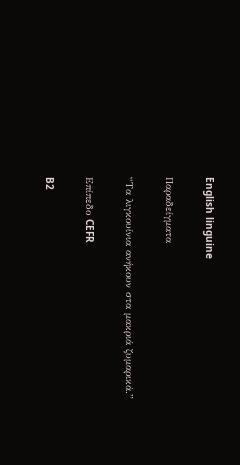English linguine

Παραδείγματα

“Τα λιγκουίνια ανήκουν στα μακριά ζυμαρικά.”

Επίπεδο CEFR

B2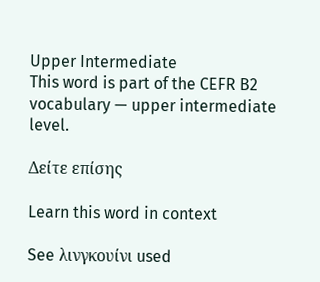Upper Intermediate
This word is part of the CEFR B2 vocabulary — upper intermediate level.

Δείτε επίσης

Learn this word in context

See λινγκουίνι used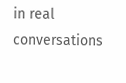in real conversations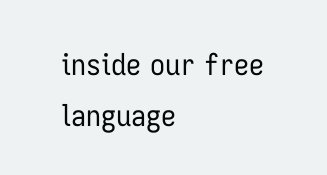inside our free language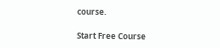course.

Start Free Course